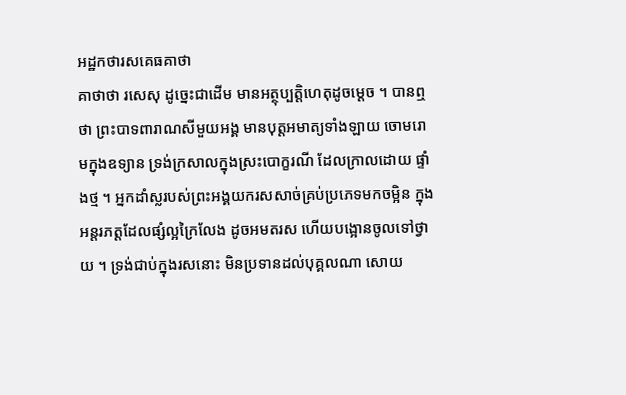អដ្ឋកថារសគេធគាថា
គាថាថា រសេសុ ដូច្នេះជាដើម មានអត្ថុប្បត្តិហេតុដូចម្តេច ។ បានឮថា ព្រះបាទពារាណសីមួយអង្គ មានបុត្តអមាត្យទាំងឡាយ ចោមរោមក្នុងឧទ្យាន ទ្រង់ក្រសាលក្នុងស្រះបោក្ខរណី ដែលក្រាលដោយ ផ្ទាំងថ្ម ។ អ្នកដាំស្លរបស់ព្រះអង្គយករសសាច់គ្រប់ប្រភេទមកចម្អិន ក្នុង អន្តរភត្តដែលផ្សំល្អក្រៃលែង ដូចអមតរស ហើយបង្អោនចូលទៅថ្វាយ ។ ទ្រង់ជាប់ក្នុងរសនោះ មិនប្រទានដល់បុគ្គលណា សោយ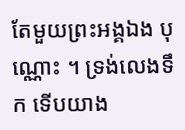តែមួយព្រះអង្គឯង បុណ្ណោះ ។ ទ្រង់លេងទឹក ទើបយាង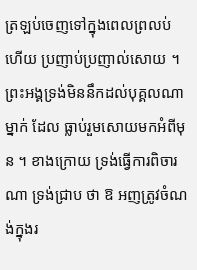ត្រឡប់ចេញទៅក្នុងពេលព្រលប់ ហើយ ប្រញាប់ប្រញាល់សោយ ។ ព្រះអង្គទ្រង់មិននឹកដល់បុគ្គលណាម្នាក់ ដែល ធ្លាប់រួមសោយមកអំពីមុន ។ ខាងក្រោយ ទ្រង់ធ្វើការពិចារណា ទ្រង់ជ្រាប ថា ឱ អញត្រូវចំណង់ក្នុងរ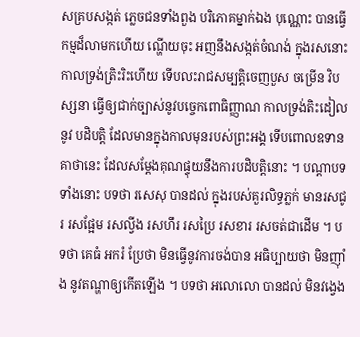សគ្របសង្កត់ ភ្លេចជនទាំងពួង បរិភោគម្នាក់ឯង បុណ្ណោះ បានធ្វើកម្មដ៏លាមកហើយ ណ្ហើយចុះ អញនឹងសង្កត់ចំណង់ ក្នុងរសនោះ កាលទ្រង់ត្រិះរិះហើយ ទើបលះរាជសម្បត្តិចេញបួស ចម្រើន វិបស្សនា ធ្វើឲ្យជាក់ច្បាស់នូវបច្ចេកពោធិញ្ញាណ កាលទ្រង់តិះដៀលនូវ បដិបត្តិ ដែលមានក្នុងកាលមុនរបស់ព្រះអង្គ ទើបពោលឧទានគាថានេះ ដែលសម្តែងគុណផ្ទុយនឹងការបដិបត្តិនោះ ។ បណ្តាបទទាំងនោះ បទថា រសេសុ បានដល់ ក្នុងរបស់គួរលិទ្ធភ្លក់ មានរសជូរ រសផ្អែម រសល្វីង រសហឹរ រសប្រៃ រសខារ រសចត់ជាដើម ។ បទថា គេធំ អករំ ប្រែថា មិនធ្វើនូវការចង់បាន អធិប្បាយថា មិនញ៉ាំង នូវតណ្ហាឲ្យកើតឡើង ។ បទថា អលោលោ បានដល់ មិនវង្វេង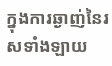ក្នុងការឆ្ងាញ់នៃរសទាំងឡាយ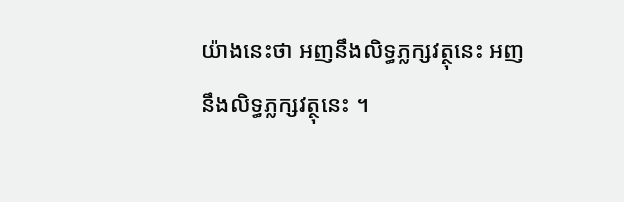យ៉ាងនេះថា អញនឹងលិទ្ធភ្លក្សវត្ថុនេះ អញនឹងលិទ្ធភ្លក្សវត្ថុនេះ ។